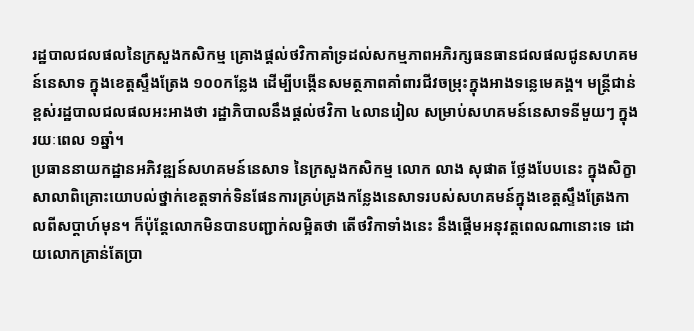រដ្ឋបាលជលផលនៃក្រសួងកសិកម្ម គ្រោងផ្ដល់ថវិកាគាំទ្រដល់សកម្មភាពអភិរក្សធនធានជលផលជូនសហគមន៍នេសាទ ក្នុងខេត្តស្ទឹងត្រែង ១០០កន្លែង ដើម្បីបង្កើនសមត្ថភាពគាំពារជីវចម្រុះក្នុងអាងទន្លេមេគង្គ។ មន្ត្រីជាន់ខ្ពស់រដ្ឋបាលជលផលអះអាងថា រដ្ឋាភិបាលនឹងផ្ដល់ថវិកា ៤លានរៀល សម្រាប់សហគមន៍នេសាទនីមួយៗ ក្នុងរយៈពេល ១ឆ្នាំ។
ប្រធាននាយកដ្ឋានអភិវឌ្ឍន៍សហគមន៍នេសាទ នៃក្រសួងកសិកម្ម លោក លាង សុផាត ថ្លែងបែបនេះ ក្នុងសិក្ខាសាលាពិគ្រោះយោបល់ថ្នាក់ខេត្តទាក់ទិនផែនការគ្រប់គ្រងកន្លែងនេសាទរបស់សហគមន៍ក្នុងខេត្តស្ទឹងត្រែងកាលពីសប្ដាហ៍មុន។ ក៏ប៉ុន្តែលោកមិនបានបញ្ជាក់លម្អិតថា តើថវិកាទាំងនេះ នឹងផ្ដើមអនុវត្តពេលណានោះទេ ដោយលោកគ្រាន់តែប្រា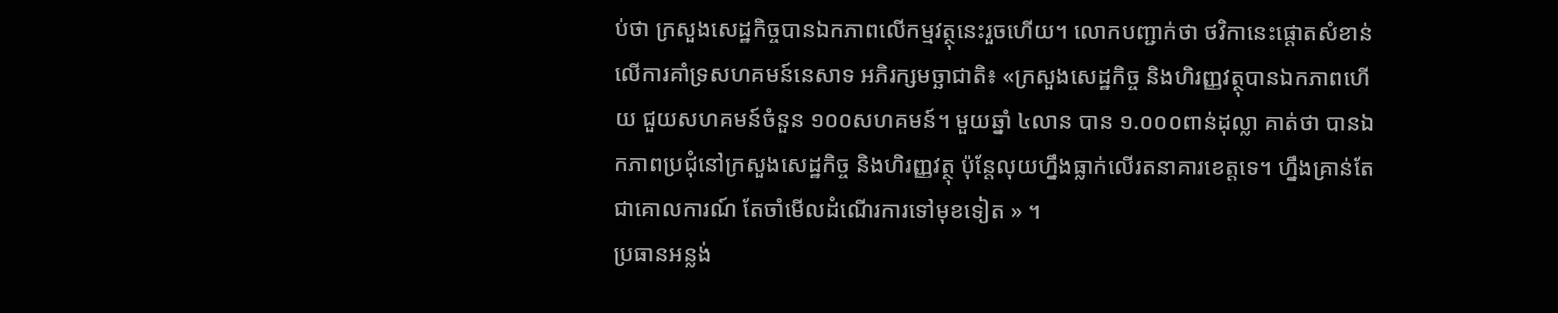ប់ថា ក្រសួងសេដ្ឋកិច្ចបានឯកភាពលើកម្មវត្ថុនេះរួចហើយ។ លោកបញ្ជាក់ថា ថវិកានេះផ្ដោតសំខាន់លើការគាំទ្រសហគមន៍នេសាទ អភិរក្សមច្ឆាជាតិ៖ «ក្រសួងសេដ្ឋកិច្ច និងហិរញ្ញវត្ថុបានឯកភាពហើយ ជួយសហគមន៍ចំនួន ១០០សហគមន៍។ មួយឆ្នាំ ៤លាន បាន ១.០០០ពាន់ដុល្លា គាត់ថា បានឯកភាពប្រជុំនៅក្រសួងសេដ្ឋកិច្ច និងហិរញ្ញវត្ថុ ប៉ុន្តែលុយហ្នឹងធ្លាក់លើរតនាគារខេត្តទេ។ ហ្នឹងគ្រាន់តែជាគោលការណ៍ តែចាំមើលដំណើរការទៅមុខទៀត » ។
ប្រធានអន្លង់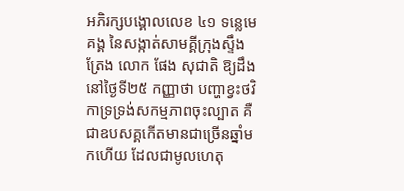អភិរក្សបង្គោលលេខ ៤១ ទន្លេមេគង្គ នៃសង្កាត់សាមគ្គីក្រុងស្ទឹងត្រែង លោក ផែង សុជាតិ ឱ្យដឹងនៅថ្ងៃទី២៥ កញ្ញាថា បញ្ហាខ្វះថវិកាទ្រទ្រង់សកម្មភាពចុះល្បាត គឺជាឧបសគ្គកើតមានជាច្រើនឆ្នាំមកហើយ ដែលជាមូលហេតុ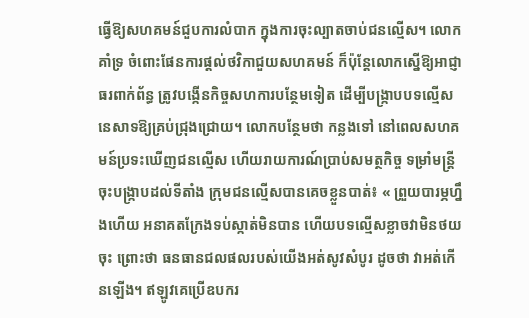ធ្វើឱ្យសហគមន៍ជួបការលំបាក ក្នុងការចុះល្បាតចាប់ជនល្មើស។ លោកគាំទ្រ ចំពោះផែនការផ្ដល់ថវិកាជួយសហគមន៍ ក៏ប៉ុន្តែលោកស្នើឱ្យអាជ្ញាធរពាក់ព័ន្ធ ត្រូវបង្កើនកិច្ចសហការបន្ថែមទៀត ដើម្បីបង្ក្រាបបទល្មើសនេសាទឱ្យគ្រប់ជ្រុងជ្រោយ។ លោកបន្ថែមថា កន្លងទៅ នៅពេលសហគមន៍ប្រទះឃើញជនល្មើស ហើយរាយការណ៍ប្រាប់សមត្ថកិច្ច ទម្រាំមន្ត្រីចុះបង្ក្រាបដល់ទីតាំង ក្រុមជនល្មើសបានគេចខ្លួនបាត់៖ « ព្រួយបារម្ភហ្នឹងហើយ អនាគតក្រែងទប់ស្កាត់មិនបាន ហើយបទល្មើសខ្លាចវាមិនថយចុះ ព្រោះថា ធនធានជលផលរបស់យើងអត់សូវសំបូរ ដូចថា វាអត់កើនឡើង។ ឥឡូវគេប្រើឧបករ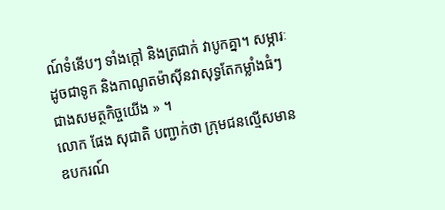ណ៍ទំនើបៗ ទាំងក្ដៅ និងត្រជាក់ វាបូកគ្នា។ សម្ភារៈដូចជាទូក និងកាណូតម៉ាស៊ីនវាសុទ្ធតែកម្លាំងធំៗ ជាងសមត្ថកិច្ចយើង » ។
លោក ផែង សុជាតិ បញ្ជាក់ថា ក្រុមជនល្មើសមានឧបករណ៍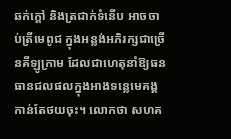ឆក់ក្ដៅ និងត្រជាក់ទំនើប អាចចាប់ត្រីមេពូជ ក្នុងអន្លង់អភិរក្សជាច្រើនគីឡូក្រាម ដែលជាហេតុនាំឱ្យធនធានជលផលក្នុងអាងទន្លេមេគង្គកាន់តែថយចុះ។ លោកថា សហគ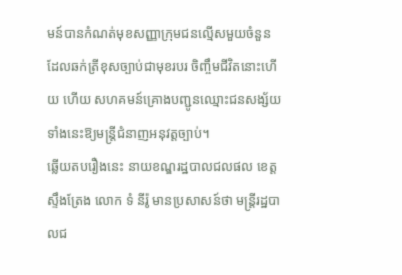មន៍បានកំណត់មុខសញ្ញាក្រុមជនល្មើសមួយចំនួន ដែលឆក់ត្រីខុសច្បាប់ជាមុខរបរ ចិញ្ចឹមជីវិតនោះហើយ ហើយ សហគមន៍គ្រោងបញ្ជូនឈ្មោះជនសង្ស័យទាំងនេះឱ្យមន្ត្រីជំនាញអនុវត្តច្បាប់។
ឆ្លើយតបរឿងនេះ នាយខណ្ឌរដ្ឋបាលជលផល ខេត្តស្ទឹងត្រែង លោក ទំ នីរ៉ូ មានប្រសាសន៍ថា មន្ត្រីរដ្ឋបាលជ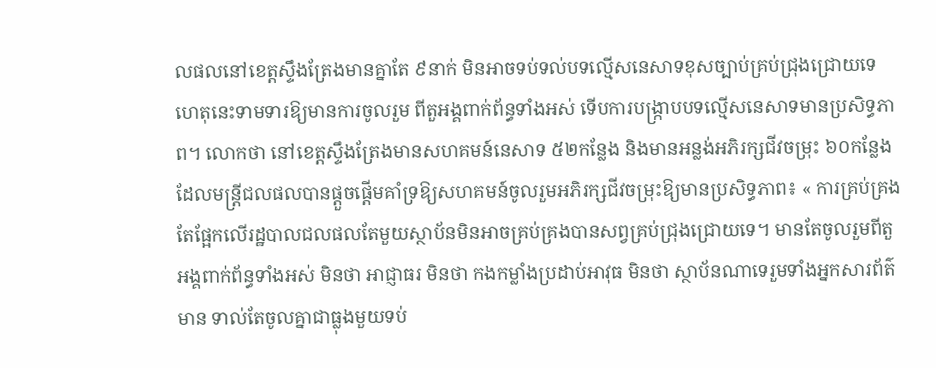លផលនៅខេត្តស្ទឹងត្រែងមានគ្នាតែ ៩នាក់ មិនអាចទប់ទល់បទល្មើសនេសាទខុសច្បាប់គ្រប់ជ្រុងជ្រោយទេ ហេតុនេះទាមទារឱ្យមានការចូលរួម ពីតួអង្គពាក់ព័ន្ធទាំងអស់ ទើបការបង្ក្រាបបទល្មើសនេសាទមានប្រសិទ្ធភាព។ លោកថា នៅខេត្តស្ទឹងត្រែងមានសហគមន៍នេសាទ ៥២កន្លែង និងមានអន្លង់អភិរក្សជីវចម្រុះ ៦០កន្លែង ដែលមន្ត្រីជលផលបានផ្ដួចផ្ដើមគាំទ្រឱ្យសហគមន៍ចូលរួមអភិរក្សជីវចម្រុះឱ្យមានប្រសិទ្ធភាព៖ « ការគ្រប់គ្រងតែផ្អែកលើរដ្ឋបាលជលផលតែមួយស្ថាប័នមិនអាចគ្រប់គ្រងបានសព្វគ្រប់ជ្រុងជ្រោយទេ។ មានតែចូលរួមពីតួអង្គពាក់ព័ន្ធទាំងអស់ មិនថា អាជ្ញាធរ មិនថា កងកម្លាំងប្រដាប់អាវុធ មិនថា ស្ថាប័នណាទេរួមទាំងអ្នកសារព័ត៌មាន ទាល់តែចូលគ្នាជាធ្លុងមួយទប់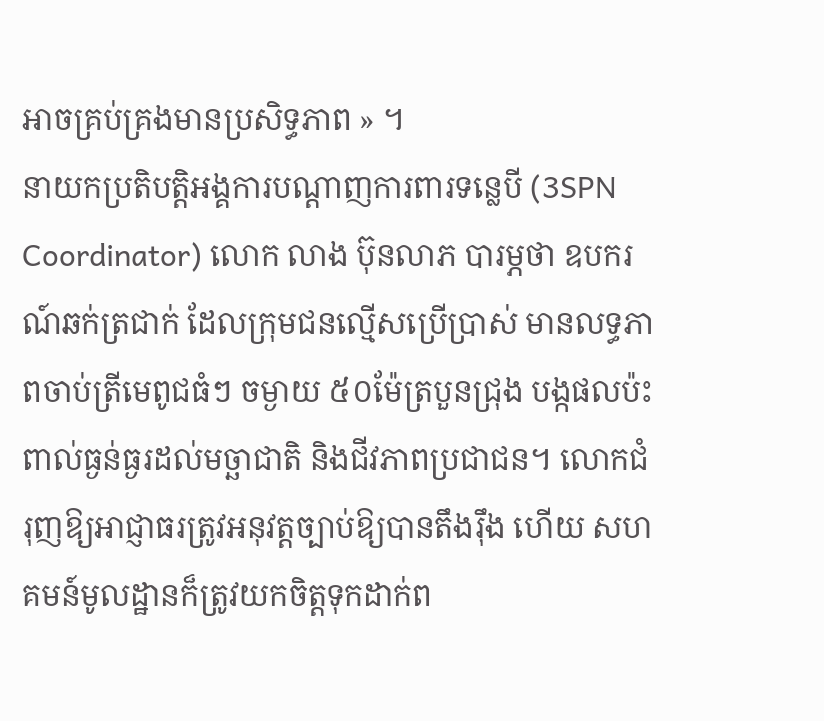អាចគ្រប់គ្រងមានប្រសិទ្ធភាព » ។
នាយកប្រតិបត្តិអង្គការបណ្ដាញការពារទន្លេបី (3SPN Coordinator) លោក លាង ប៊ុនលាភ បារម្ភថា ឧបករណ៍ឆក់ត្រជាក់ ដែលក្រុមជនល្មើសប្រើប្រាស់ មានលទ្ធភាពចាប់ត្រីមេពូជធំៗ ចម្ងាយ ៥០ម៉ែត្របួនជ្រុង បង្កផលប៉ះពាល់ធ្ងន់ធ្ងរដល់មច្ឆាជាតិ និងជីវភាពប្រជាជន។ លោកជំរុញឱ្យអាជ្ញាធរត្រូវអនុវត្តច្បាប់ឱ្យបានតឹងរ៉ឹង ហើយ សហគមន៍មូលដ្ឋានក៏ត្រូវយកចិត្តទុកដាក់ព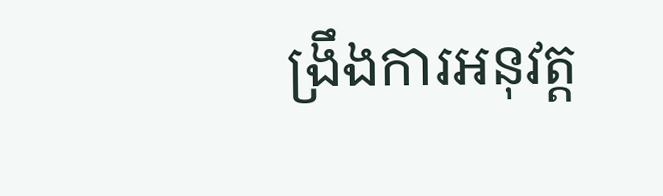ង្រឹងការអនុវត្ត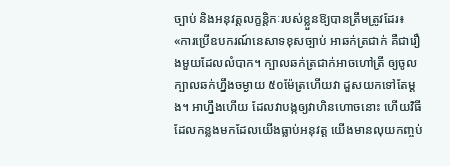ច្បាប់ និងអនុវត្តលក្ខន្តិកៈរបស់ខ្លួនឱ្យបានត្រឹមត្រូវដែរ៖ «ការប្រើឧបករណ៍នេសាទខុសច្បាប់ អាឆក់ត្រជាក់ គឺជារឿងមួយដែលលំបាក។ ក្បាលឆក់ត្រជាក់អាចហៅត្រី ឲ្យចូលក្បាលឆក់ហ្នឹងចម្ងាយ ៥០ម៉ែត្រហើយវា ដួសយកទៅតែម្ដង។ អាហ្នឹងហើយ ដែលវាបង្កឲ្យវាហិនហោចនោះ ហើយវិធីដែលកន្លងមកដែលយើងធ្លាប់អនុវត្ត យើងមានលុយកញ្ចប់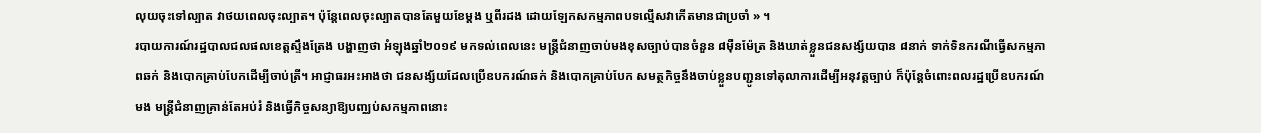លុយចុះទៅល្បាត វាថយពេលចុះល្បាត។ ប៉ុន្តែពេលចុះល្បាតបានតែមួយខែម្ដង ឬពីរដង ដោយឡែកសកម្មភាពបទល្មើសវាកើតមានជាប្រចាំ » ។
របាយការណ៍រដ្ឋបាលជលផលខេត្តស្ទឹងត្រែង បង្ហាញថា អំឡុងឆ្នាំ២០១៩ មកទល់ពេលនេះ មន្ត្រីជំនាញចាប់មងខុសច្បាប់បានចំនួន ៨ម៉ឺនម៉ែត្រ និងឃាត់ខ្លួនជនសង្ស័យបាន ៨នាក់ ទាក់ទិនករណីធ្វើសកម្មភាពឆក់ និងបោកគ្រាប់បែកដើម្បីចាប់ត្រី។ អាជ្ញាធរអះអាងថា ជនសង្ស័យដែលប្រើឧបករណ៍ឆក់ និងបោកគ្រាប់បែក សមត្ថកិច្ចនឹងចាប់ខ្លួនបញ្ជូនទៅតុលាការដើម្បីអនុវត្តច្បាប់ ក៏ប៉ុន្តែចំពោះពលរដ្ឋប្រើឧបករណ៍មង មន្ត្រីជំនាញគ្រាន់តែអប់រំ និងធ្វើកិច្ចសន្យាឱ្យបញ្ឈប់សកម្មភាពនោះ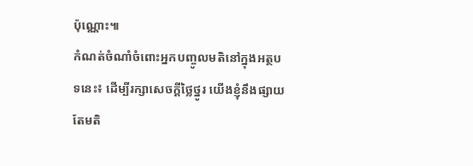ប៉ុណ្ណោះ៕
កំណត់ចំណាំចំពោះអ្នកបញ្ចូលមតិនៅក្នុងអត្ថបទនេះ៖ ដើម្បីរក្សាសេចក្ដីថ្លៃថ្នូរ យើងខ្ញុំនឹងផ្សាយតែមតិ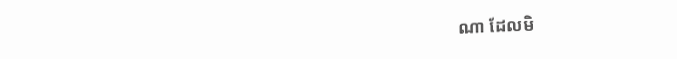ណា ដែលមិ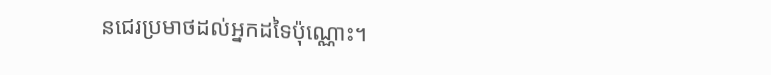នជេរប្រមាថដល់អ្នកដទៃប៉ុណ្ណោះ។